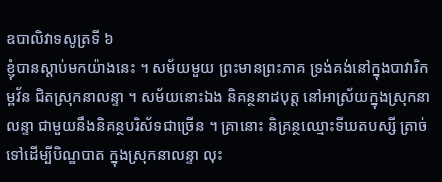ឧបាលិវាទសូត្រទី ៦
ខ្ញុំបានស្តាប់មកយ៉ាងនេះ ។ សម័យមួយ ព្រះមានព្រះភាគ ទ្រង់គង់នៅក្នុងបាវារិកម្ពវ័ន ជិតស្រុកនាលន្ទា ។ សម័យនោះឯង និគន្ថនាដបុត្ត នៅអាស្រ័យក្នុងស្រុកនាលន្ទា ជាមួយនឹងនិគន្ថបរិស័ទជាច្រើន ។ គ្រានោះ និគ្រន្ថឈ្មោះទីឃតបស្សី ត្រាច់ទៅដើម្បីបិណ្ឌបាត ក្នុងស្រុកនាលន្ទា លុះ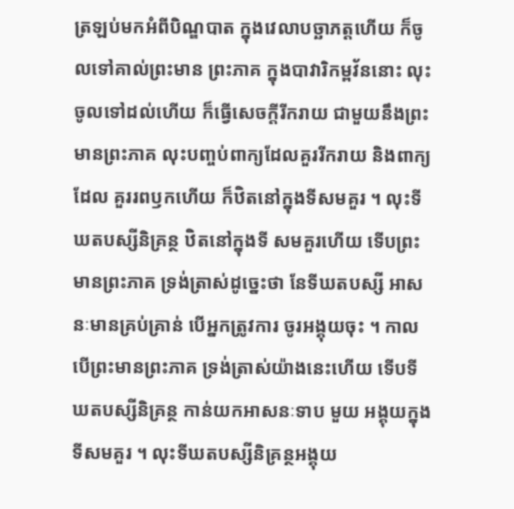ត្រឡប់មកអំពីបិណ្ឌបាត ក្នុងវេលាបច្ឆាភត្តហើយ ក៏ចូលទៅគាល់ព្រះមាន ព្រះភាគ ក្នុងបាវារិកម្ពវ័ននោះ លុះចូលទៅដល់ហើយ ក៏ធ្វើសេចក្តីរីករាយ ជាមួយនឹងព្រះមានព្រះភាគ លុះបញ្ចប់ពាក្យដែលគួររីករាយ និងពាក្យដែល គួររពឫកហើយ ក៏ឋិតនៅក្នុងទីសមគួរ ។ លុះទីឃតបស្សីនិគ្រន្ថ ឋិតនៅក្នុងទី សមគួរហើយ ទើបព្រះមានព្រះភាគ ទ្រង់ត្រាស់ដូច្នេះថា នែទីឃតបស្សី អាសនៈមានគ្រប់គ្រាន់ បើអ្នកត្រូវការ ចូរអង្គុយចុះ ។ កាលបើព្រះមានព្រះភាគ ទ្រង់ត្រាស់យ៉ាងនេះហើយ ទើបទីឃតបស្សីនិគ្រន្ថ កាន់យកអាសនៈទាប មួយ អង្គុយក្នុងទីសមគួរ ។ លុះទីឃតបស្សីនិគ្រន្ថអង្គុយ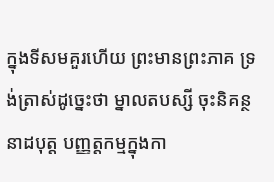ក្នុងទីសមគួរហើយ ព្រះមានព្រះភាគ ទ្រង់ត្រាស់ដូច្នេះថា ម្នាលតបស្សី ចុះនិគន្ថនាដបុត្ត បញ្ញត្តកម្មក្នុងកា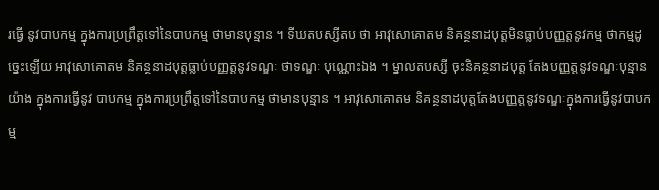រធ្វើ នូវបាបកម្ម ក្នុងការប្រព្រឹត្តទៅនៃបាបកម្ម ថាមានបុន្មាន ។ ទីឃតបស្សីតប ថា អាវុសោគោតម និគន្ថនាដបុត្តមិនធ្លាប់បញ្ញត្តនូវកម្ម ថាកម្មដូច្នេះឡើយ អាវុសោគោតម និគន្ថនាដបុត្តធ្លាប់បញ្ញត្តនូវទណ្ឌៈ ថាទណ្ឌៈ បុណ្ណោះឯង ។ ម្នាលតបស្សី ចុះនិគន្ថនាដបុត្ត តែងបញ្ញត្តនូវទណ្ឌៈបុន្មានយ៉ាង ក្នុងការធ្វើនូវ បាបកម្ម ក្នុងការប្រព្រឹត្តទៅនៃបាបកម្ម ថាមានបុន្មាន ។ អាវុសោគោតម និគន្ថនាដបុត្តតែងបញ្ញត្តនូវទណ្ឌៈក្នុងការធ្វើនូវបាបកម្ម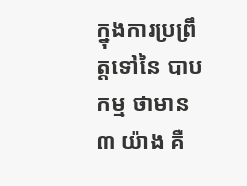ក្នុងការប្រព្រឹត្តទៅនៃ បាបកម្ម ថាមាន ៣ យ៉ាង គឺ